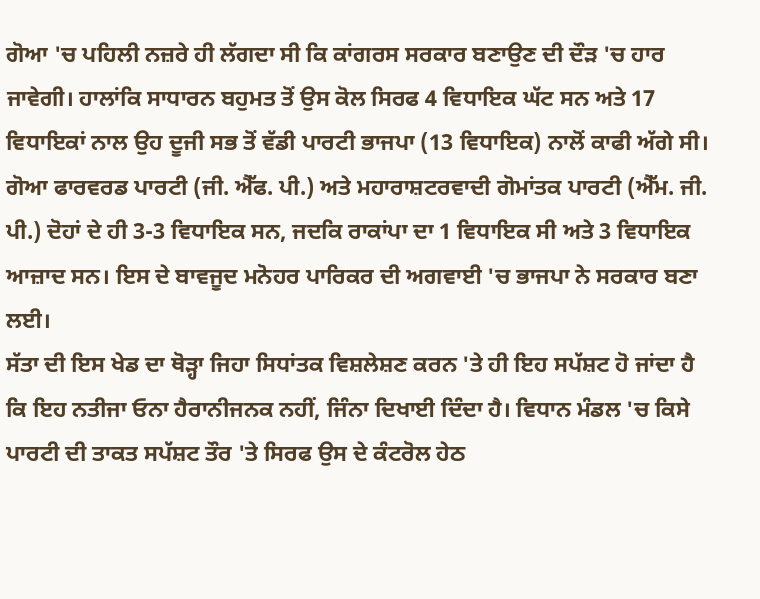ਗੋਆ 'ਚ ਪਹਿਲੀ ਨਜ਼ਰੇ ਹੀ ਲੱਗਦਾ ਸੀ ਕਿ ਕਾਂਗਰਸ ਸਰਕਾਰ ਬਣਾਉਣ ਦੀ ਦੌੜ 'ਚ ਹਾਰ ਜਾਵੇਗੀ। ਹਾਲਾਂਕਿ ਸਾਧਾਰਨ ਬਹੁਮਤ ਤੋਂ ਉਸ ਕੋਲ ਸਿਰਫ 4 ਵਿਧਾਇਕ ਘੱਟ ਸਨ ਅਤੇ 17 ਵਿਧਾਇਕਾਂ ਨਾਲ ਉਹ ਦੂਜੀ ਸਭ ਤੋਂ ਵੱਡੀ ਪਾਰਟੀ ਭਾਜਪਾ (13 ਵਿਧਾਇਕ) ਨਾਲੋਂ ਕਾਫੀ ਅੱਗੇ ਸੀ। ਗੋਆ ਫਾਰਵਰਡ ਪਾਰਟੀ (ਜੀ. ਐੱਫ. ਪੀ.) ਅਤੇ ਮਹਾਰਾਸ਼ਟਰਵਾਦੀ ਗੋਮਾਂਤਕ ਪਾਰਟੀ (ਐੱਮ. ਜੀ. ਪੀ.) ਦੋਹਾਂ ਦੇ ਹੀ 3-3 ਵਿਧਾਇਕ ਸਨ, ਜਦਕਿ ਰਾਕਾਂਪਾ ਦਾ 1 ਵਿਧਾਇਕ ਸੀ ਅਤੇ 3 ਵਿਧਾਇਕ ਆਜ਼ਾਦ ਸਨ। ਇਸ ਦੇ ਬਾਵਜੂਦ ਮਨੋਹਰ ਪਾਰਿਕਰ ਦੀ ਅਗਵਾਈ 'ਚ ਭਾਜਪਾ ਨੇ ਸਰਕਾਰ ਬਣਾ ਲਈ।
ਸੱਤਾ ਦੀ ਇਸ ਖੇਡ ਦਾ ਥੋੜ੍ਹਾ ਜਿਹਾ ਸਿਧਾਂਤਕ ਵਿਸ਼ਲੇਸ਼ਣ ਕਰਨ 'ਤੇ ਹੀ ਇਹ ਸਪੱਸ਼ਟ ਹੋ ਜਾਂਦਾ ਹੈ ਕਿ ਇਹ ਨਤੀਜਾ ਓਨਾ ਹੈਰਾਨੀਜਨਕ ਨਹੀਂ, ਜਿੰਨਾ ਦਿਖਾਈ ਦਿੰਦਾ ਹੈ। ਵਿਧਾਨ ਮੰਡਲ 'ਚ ਕਿਸੇ ਪਾਰਟੀ ਦੀ ਤਾਕਤ ਸਪੱਸ਼ਟ ਤੌਰ 'ਤੇ ਸਿਰਫ ਉਸ ਦੇ ਕੰਟਰੋਲ ਹੇਠ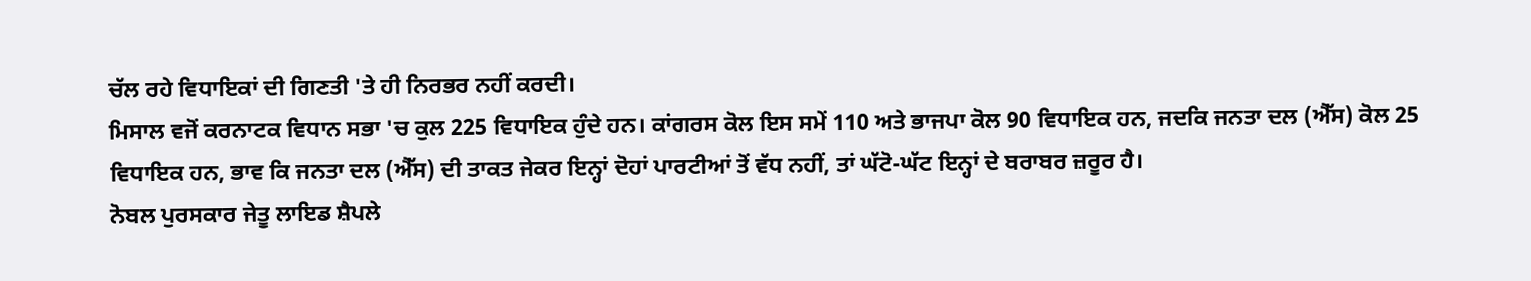ਚੱਲ ਰਹੇ ਵਿਧਾਇਕਾਂ ਦੀ ਗਿਣਤੀ 'ਤੇ ਹੀ ਨਿਰਭਰ ਨਹੀਂ ਕਰਦੀ।
ਮਿਸਾਲ ਵਜੋਂ ਕਰਨਾਟਕ ਵਿਧਾਨ ਸਭਾ 'ਚ ਕੁਲ 225 ਵਿਧਾਇਕ ਹੁੰਦੇ ਹਨ। ਕਾਂਗਰਸ ਕੋਲ ਇਸ ਸਮੇਂ 110 ਅਤੇ ਭਾਜਪਾ ਕੋਲ 90 ਵਿਧਾਇਕ ਹਨ, ਜਦਕਿ ਜਨਤਾ ਦਲ (ਐੱਸ) ਕੋਲ 25 ਵਿਧਾਇਕ ਹਨ, ਭਾਵ ਕਿ ਜਨਤਾ ਦਲ (ਐੱਸ) ਦੀ ਤਾਕਤ ਜੇਕਰ ਇਨ੍ਹਾਂ ਦੋਹਾਂ ਪਾਰਟੀਆਂ ਤੋਂ ਵੱਧ ਨਹੀਂ, ਤਾਂ ਘੱਟੋ-ਘੱਟ ਇਨ੍ਹਾਂ ਦੇ ਬਰਾਬਰ ਜ਼ਰੂਰ ਹੈ।
ਨੋਬਲ ਪੁਰਸਕਾਰ ਜੇਤੂ ਲਾਇਡ ਸ਼ੈਪਲੇ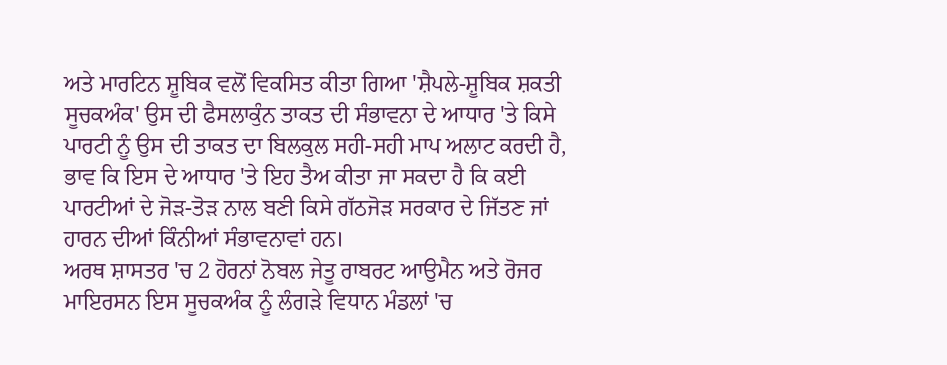ਅਤੇ ਮਾਰਟਿਨ ਸ਼ੂਬਿਕ ਵਲੋਂ ਵਿਕਸਿਤ ਕੀਤਾ ਗਿਆ 'ਸ਼ੈਪਲੇ-ਸ਼ੂਬਿਕ ਸ਼ਕਤੀ ਸੂਚਕਅੰਕ' ਉਸ ਦੀ ਫੈਸਲਾਕੁੰਨ ਤਾਕਤ ਦੀ ਸੰਭਾਵਨਾ ਦੇ ਆਧਾਰ 'ਤੇ ਕਿਸੇ ਪਾਰਟੀ ਨੂੰ ਉਸ ਦੀ ਤਾਕਤ ਦਾ ਬਿਲਕੁਲ ਸਹੀ-ਸਹੀ ਮਾਪ ਅਲਾਟ ਕਰਦੀ ਹੈ, ਭਾਵ ਕਿ ਇਸ ਦੇ ਆਧਾਰ 'ਤੇ ਇਹ ਤੈਅ ਕੀਤਾ ਜਾ ਸਕਦਾ ਹੈ ਕਿ ਕਈ ਪਾਰਟੀਆਂ ਦੇ ਜੋੜ-ਤੋੜ ਨਾਲ ਬਣੀ ਕਿਸੇ ਗੱਠਜੋੜ ਸਰਕਾਰ ਦੇ ਜਿੱਤਣ ਜਾਂ ਹਾਰਨ ਦੀਆਂ ਕਿੰਨੀਆਂ ਸੰਭਾਵਨਾਵਾਂ ਹਨ।
ਅਰਥ ਸ਼ਾਸਤਰ 'ਚ 2 ਹੋਰਨਾਂ ਨੋਬਲ ਜੇਤੂ ਰਾਬਰਟ ਆਉਮੈਨ ਅਤੇ ਰੋਜਰ ਮਾਇਰਸਨ ਇਸ ਸੂਚਕਅੰਕ ਨੂੰ ਲੰਗੜੇ ਵਿਧਾਨ ਮੰਡਲਾਂ 'ਚ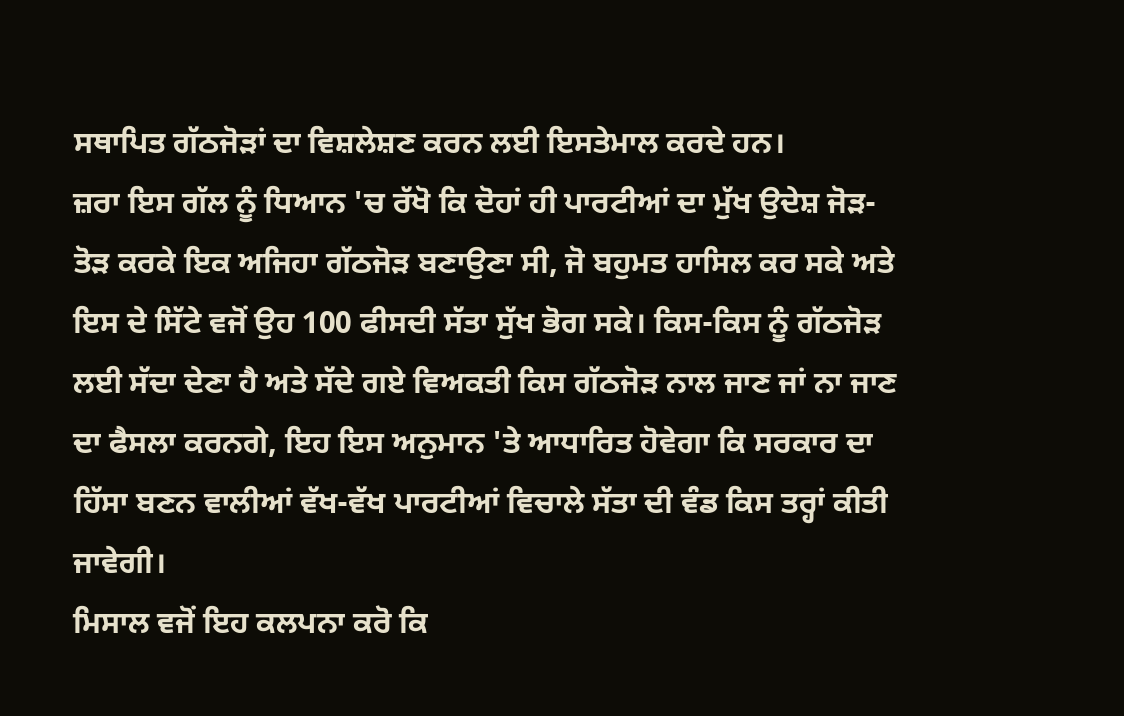ਸਥਾਪਿਤ ਗੱਠਜੋੜਾਂ ਦਾ ਵਿਸ਼ਲੇਸ਼ਣ ਕਰਨ ਲਈ ਇਸਤੇਮਾਲ ਕਰਦੇ ਹਨ।
ਜ਼ਰਾ ਇਸ ਗੱਲ ਨੂੰ ਧਿਆਨ 'ਚ ਰੱਖੋ ਕਿ ਦੋਹਾਂ ਹੀ ਪਾਰਟੀਆਂ ਦਾ ਮੁੱਖ ਉਦੇਸ਼ ਜੋੜ-ਤੋੜ ਕਰਕੇ ਇਕ ਅਜਿਹਾ ਗੱਠਜੋੜ ਬਣਾਉਣਾ ਸੀ, ਜੋ ਬਹੁਮਤ ਹਾਸਿਲ ਕਰ ਸਕੇ ਅਤੇ ਇਸ ਦੇ ਸਿੱਟੇ ਵਜੋਂ ਉਹ 100 ਫੀਸਦੀ ਸੱਤਾ ਸੁੱਖ ਭੋਗ ਸਕੇ। ਕਿਸ-ਕਿਸ ਨੂੰ ਗੱਠਜੋੜ ਲਈ ਸੱਦਾ ਦੇਣਾ ਹੈ ਅਤੇ ਸੱਦੇ ਗਏ ਵਿਅਕਤੀ ਕਿਸ ਗੱਠਜੋੜ ਨਾਲ ਜਾਣ ਜਾਂ ਨਾ ਜਾਣ ਦਾ ਫੈਸਲਾ ਕਰਨਗੇ, ਇਹ ਇਸ ਅਨੁਮਾਨ 'ਤੇ ਆਧਾਰਿਤ ਹੋਵੇਗਾ ਕਿ ਸਰਕਾਰ ਦਾ ਹਿੱਸਾ ਬਣਨ ਵਾਲੀਆਂ ਵੱਖ-ਵੱਖ ਪਾਰਟੀਆਂ ਵਿਚਾਲੇ ਸੱਤਾ ਦੀ ਵੰਡ ਕਿਸ ਤਰ੍ਹਾਂ ਕੀਤੀ ਜਾਵੇਗੀ।
ਮਿਸਾਲ ਵਜੋਂ ਇਹ ਕਲਪਨਾ ਕਰੋ ਕਿ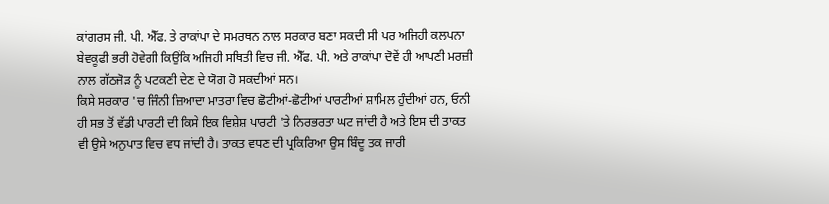ਕਾਂਗਰਸ ਜੀ. ਪੀ. ਐੱਫ. ਤੇ ਰਾਕਾਂਪਾ ਦੇ ਸਮਰਥਨ ਨਾਲ ਸਰਕਾਰ ਬਣਾ ਸਕਦੀ ਸੀ ਪਰ ਅਜਿਹੀ ਕਲਪਨਾ ਬੇਵਕੂਫੀ ਭਰੀ ਹੋਵੇਗੀ ਕਿਉਂਕਿ ਅਜਿਹੀ ਸਥਿਤੀ ਵਿਚ ਜੀ. ਐੱਫ. ਪੀ. ਅਤੇ ਰਾਕਾਂਪਾ ਦੋਵੇਂ ਹੀ ਆਪਣੀ ਮਰਜ਼ੀ ਨਾਲ ਗੱਠਜੋੜ ਨੂੰ ਪਟਕਣੀ ਦੇਣ ਦੇ ਯੋਗ ਹੋ ਸਕਦੀਆਂ ਸਨ।
ਕਿਸੇ ਸਰਕਾਰ 'ਚ ਜਿੰਨੀ ਜ਼ਿਆਦਾ ਮਾਤਰਾ ਵਿਚ ਛੋਟੀਆਂ-ਛੋਟੀਆਂ ਪਾਰਟੀਆਂ ਸ਼ਾਮਿਲ ਹੁੰਦੀਆਂ ਹਨ, ਓਨੀ ਹੀ ਸਭ ਤੋਂ ਵੱਡੀ ਪਾਰਟੀ ਦੀ ਕਿਸੇ ਇਕ ਵਿਸ਼ੇਸ਼ ਪਾਰਟੀ 'ਤੇ ਨਿਰਭਰਤਾ ਘਟ ਜਾਂਦੀ ਹੈ ਅਤੇ ਇਸ ਦੀ ਤਾਕਤ ਵੀ ਉਸੇ ਅਨੁਪਾਤ ਵਿਚ ਵਧ ਜਾਂਦੀ ਹੈ। ਤਾਕਤ ਵਧਣ ਦੀ ਪ੍ਰਕਿਰਿਆ ਉਸ ਬਿੰਦੂ ਤਕ ਜਾਰੀ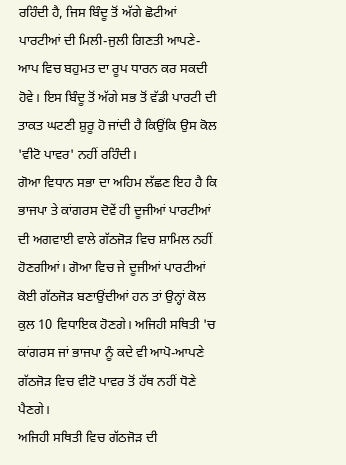ਰਹਿੰਦੀ ਹੈ, ਜਿਸ ਬਿੰਦੂ ਤੋਂ ਅੱਗੇ ਛੋਟੀਆਂ ਪਾਰਟੀਆਂ ਦੀ ਮਿਲੀ-ਜੁਲੀ ਗਿਣਤੀ ਆਪਣੇ-ਆਪ ਵਿਚ ਬਹੁਮਤ ਦਾ ਰੂਪ ਧਾਰਨ ਕਰ ਸਕਦੀ ਹੋਵੇ। ਇਸ ਬਿੰਦੂ ਤੋਂ ਅੱਗੇ ਸਭ ਤੋਂ ਵੱਡੀ ਪਾਰਟੀ ਦੀ ਤਾਕਤ ਘਟਣੀ ਸ਼ੁਰੂ ਹੋ ਜਾਂਦੀ ਹੈ ਕਿਉਂਕਿ ਉਸ ਕੋਲ 'ਵੀਟੋ ਪਾਵਰ' ਨਹੀਂ ਰਹਿੰਦੀ।
ਗੋਆ ਵਿਧਾਨ ਸਭਾ ਦਾ ਅਹਿਮ ਲੱਛਣ ਇਹ ਹੈ ਕਿ ਭਾਜਪਾ ਤੇ ਕਾਂਗਰਸ ਦੋਵੇਂ ਹੀ ਦੂਜੀਆਂ ਪਾਰਟੀਆਂ ਦੀ ਅਗਵਾਈ ਵਾਲੇ ਗੱਠਜੋੜ ਵਿਚ ਸ਼ਾਮਿਲ ਨਹੀਂ ਹੋਣਗੀਆਂ। ਗੋਆ ਵਿਚ ਜੇ ਦੂਜੀਆਂ ਪਾਰਟੀਆਂ ਕੋਈ ਗੱਠਜੋੜ ਬਣਾਉਂਦੀਆਂ ਹਨ ਤਾਂ ਉਨ੍ਹਾਂ ਕੋਲ ਕੁਲ 10 ਵਿਧਾਇਕ ਹੋਣਗੇ। ਅਜਿਹੀ ਸਥਿਤੀ 'ਚ ਕਾਂਗਰਸ ਜਾਂ ਭਾਜਪਾ ਨੂੰ ਕਦੇ ਵੀ ਆਪੋ-ਆਪਣੇ ਗੱਠਜੋੜ ਵਿਚ ਵੀਟੋ ਪਾਵਰ ਤੋਂ ਹੱਥ ਨਹੀਂ ਧੋਣੇ ਪੈਣਗੇ।
ਅਜਿਹੀ ਸਥਿਤੀ ਵਿਚ ਗੱਠਜੋੜ ਦੀ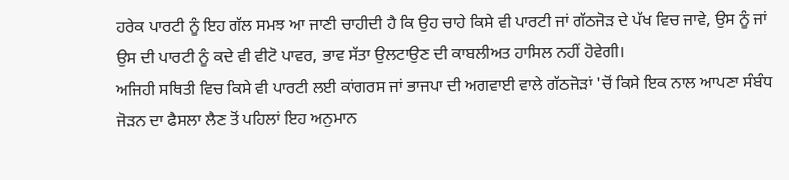ਹਰੇਕ ਪਾਰਟੀ ਨੂੰ ਇਹ ਗੱਲ ਸਮਝ ਆ ਜਾਣੀ ਚਾਹੀਦੀ ਹੈ ਕਿ ਉਹ ਚਾਹੇ ਕਿਸੇ ਵੀ ਪਾਰਟੀ ਜਾਂ ਗੱਠਜੋੜ ਦੇ ਪੱਖ ਵਿਚ ਜਾਵੇ, ਉਸ ਨੂੰ ਜਾਂ ਉਸ ਦੀ ਪਾਰਟੀ ਨੂੰ ਕਦੇ ਵੀ ਵੀਟੋ ਪਾਵਰ, ਭਾਵ ਸੱਤਾ ਉਲਟਾਉਣ ਦੀ ਕਾਬਲੀਅਤ ਹਾਸਿਲ ਨਹੀਂ ਹੋਵੇਗੀ।
ਅਜਿਹੀ ਸਥਿਤੀ ਵਿਚ ਕਿਸੇ ਵੀ ਪਾਰਟੀ ਲਈ ਕਾਂਗਰਸ ਜਾਂ ਭਾਜਪਾ ਦੀ ਅਗਵਾਈ ਵਾਲੇ ਗੱਠਜੋੜਾਂ 'ਚੋਂ ਕਿਸੇ ਇਕ ਨਾਲ ਆਪਣਾ ਸੰਬੰਧ ਜੋੜਨ ਦਾ ਫੈਸਲਾ ਲੈਣ ਤੋਂ ਪਹਿਲਾਂ ਇਹ ਅਨੁਮਾਨ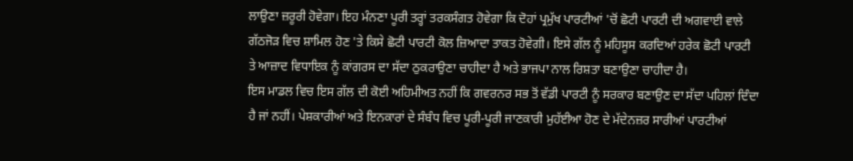ਲਾਉਣਾ ਜ਼ਰੂਰੀ ਹੋਵੇਗਾ। ਇਹ ਮੰਨਣਾ ਪੂਰੀ ਤਰ੍ਹਾਂ ਤਰਕਸੰਗਤ ਹੋਵੇਗਾ ਕਿ ਦੋਹਾਂ ਪ੍ਰਮੁੱਖ ਪਾਰਟੀਆਂ 'ਚੋਂ ਛੋਟੀ ਪਾਰਟੀ ਦੀ ਅਗਵਾਈ ਵਾਲੇ ਗੱਠਜੋੜ ਵਿਚ ਸ਼ਾਮਿਲ ਹੋਣ 'ਤੇ ਕਿਸੇ ਛੋਟੀ ਪਾਰਟੀ ਕੋਲ ਜ਼ਿਆਦਾ ਤਾਕਤ ਹੋਵੇਗੀ। ਇਸੇ ਗੱਲ ਨੂੰ ਮਹਿਸੂਸ ਕਰਦਿਆਂ ਹਰੇਕ ਛੋਟੀ ਪਾਰਟੀ ਤੇ ਆਜ਼ਾਦ ਵਿਧਾਇਕ ਨੂੰ ਕਾਂਗਰਸ ਦਾ ਸੱਦਾ ਠੁਕਰਾਉਣਾ ਚਾਹੀਦਾ ਹੈ ਅਤੇ ਭਾਜਪਾ ਨਾਲ ਰਿਸ਼ਤਾ ਬਣਾਉਣਾ ਚਾਹੀਦਾ ਹੈ।
ਇਸ ਮਾਡਲ ਵਿਚ ਇਸ ਗੱਲ ਦੀ ਕੋਈ ਅਹਿਮੀਅਤ ਨਹੀਂ ਕਿ ਗਵਰਨਰ ਸਭ ਤੋਂ ਵੱਡੀ ਪਾਰਟੀ ਨੂੰ ਸਰਕਾਰ ਬਣਾਉਣ ਦਾ ਸੱਦਾ ਪਹਿਲਾਂ ਦਿੰਦਾ ਹੈ ਜਾਂ ਨਹੀਂ। ਪੇਸ਼ਕਾਰੀਆਂ ਅਤੇ ਇਨਕਾਰਾਂ ਦੇ ਸੰਬੰਧ ਵਿਚ ਪੂਰੀ-ਪੂਰੀ ਜਾਣਕਾਰੀ ਮੁਹੱਈਆ ਹੋਣ ਦੇ ਮੱਦੇਨਜ਼ਰ ਸਾਰੀਆਂ ਪਾਰਟੀਆਂ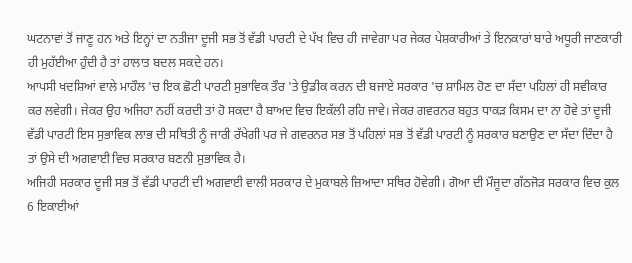ਘਟਨਾਵਾਂ ਤੋਂ ਜਾਣੂ ਹਨ ਅਤੇ ਇਨ੍ਹਾਂ ਦਾ ਨਤੀਜਾ ਦੂਜੀ ਸਭ ਤੋਂ ਵੱਡੀ ਪਾਰਟੀ ਦੇ ਪੱਖ ਵਿਚ ਹੀ ਜਾਵੇਗਾ ਪਰ ਜੇਕਰ ਪੇਸ਼ਕਾਰੀਆਂ ਤੇ ਇਨਕਾਰਾਂ ਬਾਰੇ ਅਧੂਰੀ ਜਾਣਕਾਰੀ ਹੀ ਮੁਹੱਈਆ ਹੁੰਦੀ ਹੈ ਤਾਂ ਹਾਲਾਤ ਬਦਲ ਸਕਦੇ ਹਨ।
ਆਪਸੀ ਖਦਸ਼ਿਆਂ ਵਾਲੇ ਮਾਹੌਲ 'ਚ ਇਕ ਛੋਟੀ ਪਾਰਟੀ ਸੁਭਾਵਿਕ ਤੌਰ 'ਤੇ ਉਡੀਕ ਕਰਨ ਦੀ ਬਜਾਏ ਸਰਕਾਰ 'ਚ ਸ਼ਾਮਿਲ ਹੋਣ ਦਾ ਸੱਦਾ ਪਹਿਲਾਂ ਹੀ ਸਵੀਕਾਰ ਕਰ ਲਵੇਗੀ। ਜੇਕਰ ਉਹ ਅਜਿਹਾ ਨਹੀਂ ਕਰਦੀ ਤਾਂ ਹੋ ਸਕਦਾ ਹੈ ਬਾਅਦ ਵਿਚ ਇਕੱਲੀ ਰਹਿ ਜਾਵੇ। ਜੇਕਰ ਗਵਰਨਰ ਬਹੁਤ ਧਾਕੜ ਕਿਸਮ ਦਾ ਨਾ ਹੋਵੇ ਤਾਂ ਦੂਜੀ ਵੱਡੀ ਪਾਰਟੀ ਇਸ ਸੁਭਾਵਿਕ ਲਾਭ ਦੀ ਸਥਿਤੀ ਨੂੰ ਜਾਰੀ ਰੱਖੇਗੀ ਪਰ ਜੇ ਗਵਰਨਰ ਸਭ ਤੋਂ ਪਹਿਲਾਂ ਸਭ ਤੋਂ ਵੱਡੀ ਪਾਰਟੀ ਨੂੰ ਸਰਕਾਰ ਬਣਾਉਣ ਦਾ ਸੱਦਾ ਦਿੰਦਾ ਹੈ ਤਾਂ ਉਸੇ ਦੀ ਅਗਵਾਈ ਵਿਚ ਸਰਕਾਰ ਬਣਨੀ ਸੁਭਾਵਿਕ ਹੈ।
ਅਜਿਹੀ ਸਰਕਾਰ ਦੂਜੀ ਸਭ ਤੋਂ ਵੱਡੀ ਪਾਰਟੀ ਦੀ ਅਗਵਾਈ ਵਾਲੀ ਸਰਕਾਰ ਦੇ ਮੁਕਾਬਲੇ ਜ਼ਿਆਦਾ ਸਥਿਰ ਹੋਵੇਗੀ। ਗੋਆ ਦੀ ਮੌਜੂਦਾ ਗੱਠਜੋੜ ਸਰਕਾਰ ਵਿਚ ਕੁਲ 6 ਇਕਾਈਆਂ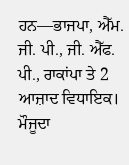ਹਨ—ਭਾਜਪਾ, ਐੱਮ. ਜੀ. ਪੀ., ਜੀ. ਐੱਫ. ਪੀ., ਰਾਕਾਂਪਾ ਤੇ 2 ਆਜ਼ਾਦ ਵਿਧਾਇਕ। ਮੌਜੂਦਾ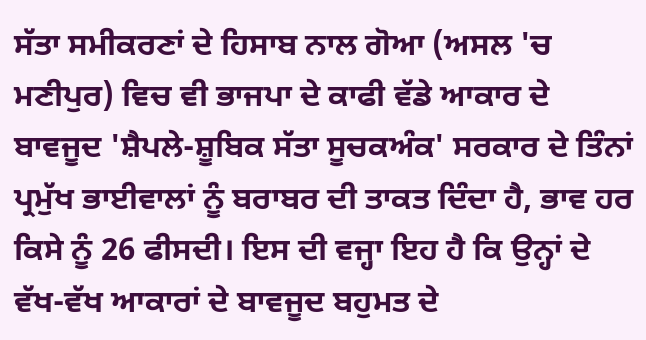ਸੱਤਾ ਸਮੀਕਰਣਾਂ ਦੇ ਹਿਸਾਬ ਨਾਲ ਗੋਆ (ਅਸਲ 'ਚ ਮਣੀਪੁਰ) ਵਿਚ ਵੀ ਭਾਜਪਾ ਦੇ ਕਾਫੀ ਵੱਡੇ ਆਕਾਰ ਦੇ ਬਾਵਜੂਦ 'ਸ਼ੈਪਲੇ-ਸ਼ੂਬਿਕ ਸੱਤਾ ਸੂਚਕਅੰਕ' ਸਰਕਾਰ ਦੇ ਤਿੰਨਾਂ ਪ੍ਰਮੁੱਖ ਭਾਈਵਾਲਾਂ ਨੂੰ ਬਰਾਬਰ ਦੀ ਤਾਕਤ ਦਿੰਦਾ ਹੈ, ਭਾਵ ਹਰ ਕਿਸੇ ਨੂੰ 26 ਫੀਸਦੀ। ਇਸ ਦੀ ਵਜ੍ਹਾ ਇਹ ਹੈ ਕਿ ਉਨ੍ਹਾਂ ਦੇ ਵੱਖ-ਵੱਖ ਆਕਾਰਾਂ ਦੇ ਬਾਵਜੂਦ ਬਹੁਮਤ ਦੇ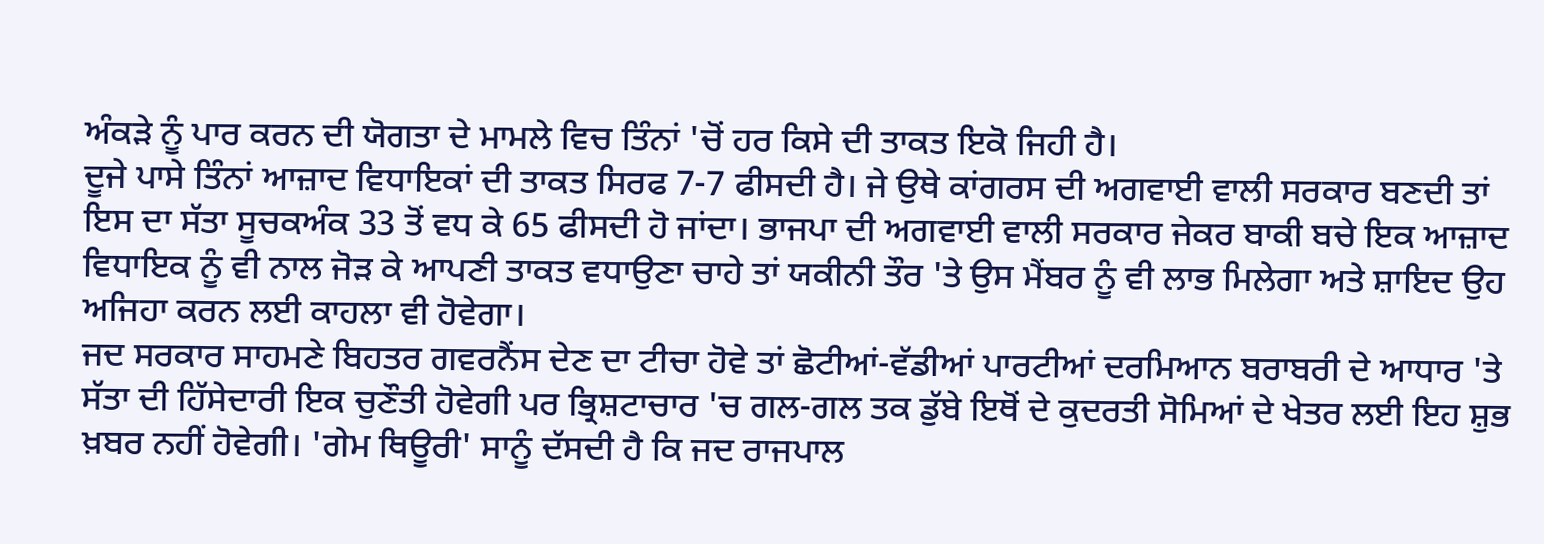ਅੰਕੜੇ ਨੂੰ ਪਾਰ ਕਰਨ ਦੀ ਯੋਗਤਾ ਦੇ ਮਾਮਲੇ ਵਿਚ ਤਿੰਨਾਂ 'ਚੋਂ ਹਰ ਕਿਸੇ ਦੀ ਤਾਕਤ ਇਕੋ ਜਿਹੀ ਹੈ।
ਦੂਜੇ ਪਾਸੇ ਤਿੰਨਾਂ ਆਜ਼ਾਦ ਵਿਧਾਇਕਾਂ ਦੀ ਤਾਕਤ ਸਿਰਫ 7-7 ਫੀਸਦੀ ਹੈ। ਜੇ ਉਥੇ ਕਾਂਗਰਸ ਦੀ ਅਗਵਾਈ ਵਾਲੀ ਸਰਕਾਰ ਬਣਦੀ ਤਾਂ ਇਸ ਦਾ ਸੱਤਾ ਸੂਚਕਅੰਕ 33 ਤੋਂ ਵਧ ਕੇ 65 ਫੀਸਦੀ ਹੋ ਜਾਂਦਾ। ਭਾਜਪਾ ਦੀ ਅਗਵਾਈ ਵਾਲੀ ਸਰਕਾਰ ਜੇਕਰ ਬਾਕੀ ਬਚੇ ਇਕ ਆਜ਼ਾਦ ਵਿਧਾਇਕ ਨੂੰ ਵੀ ਨਾਲ ਜੋੜ ਕੇ ਆਪਣੀ ਤਾਕਤ ਵਧਾਉਣਾ ਚਾਹੇ ਤਾਂ ਯਕੀਨੀ ਤੌਰ 'ਤੇ ਉਸ ਮੈਂਬਰ ਨੂੰ ਵੀ ਲਾਭ ਮਿਲੇਗਾ ਅਤੇ ਸ਼ਾਇਦ ਉਹ ਅਜਿਹਾ ਕਰਨ ਲਈ ਕਾਹਲਾ ਵੀ ਹੋਵੇਗਾ।
ਜਦ ਸਰਕਾਰ ਸਾਹਮਣੇ ਬਿਹਤਰ ਗਵਰਨੈਂਸ ਦੇਣ ਦਾ ਟੀਚਾ ਹੋਵੇ ਤਾਂ ਛੋਟੀਆਂ-ਵੱਡੀਆਂ ਪਾਰਟੀਆਂ ਦਰਮਿਆਨ ਬਰਾਬਰੀ ਦੇ ਆਧਾਰ 'ਤੇ ਸੱਤਾ ਦੀ ਹਿੱਸੇਦਾਰੀ ਇਕ ਚੁਣੌਤੀ ਹੋਵੇਗੀ ਪਰ ਭ੍ਰਿਸ਼ਟਾਚਾਰ 'ਚ ਗਲ-ਗਲ ਤਕ ਡੁੱਬੇ ਇਥੋਂ ਦੇ ਕੁਦਰਤੀ ਸੋਮਿਆਂ ਦੇ ਖੇਤਰ ਲਈ ਇਹ ਸ਼ੁਭ ਖ਼ਬਰ ਨਹੀਂ ਹੋਵੇਗੀ। 'ਗੇਮ ਥਿਊਰੀ' ਸਾਨੂੰ ਦੱਸਦੀ ਹੈ ਕਿ ਜਦ ਰਾਜਪਾਲ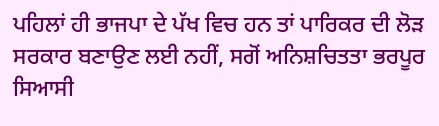ਪਹਿਲਾਂ ਹੀ ਭਾਜਪਾ ਦੇ ਪੱਖ ਵਿਚ ਹਨ ਤਾਂ ਪਾਰਿਕਰ ਦੀ ਲੋੜ ਸਰਕਾਰ ਬਣਾਉਣ ਲਈ ਨਹੀਂ, ਸਗੋਂ ਅਨਿਸ਼ਚਿਤਤਾ ਭਰਪੂਰ ਸਿਆਸੀ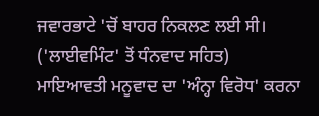ਜਵਾਰਭਾਟੇ 'ਚੋਂ ਬਾਹਰ ਨਿਕਲਣ ਲਈ ਸੀ। ('ਲਾਈਵਮਿੰਟ' ਤੋਂ ਧੰਨਵਾਦ ਸਹਿਤ)
ਮਾਇਆਵਤੀ ਮਨੂਵਾਦ ਦਾ 'ਅੰਨ੍ਹਾ ਵਿਰੋਧ' ਕਰਨਾ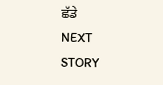ਛੱਡੇ
NEXT STORY